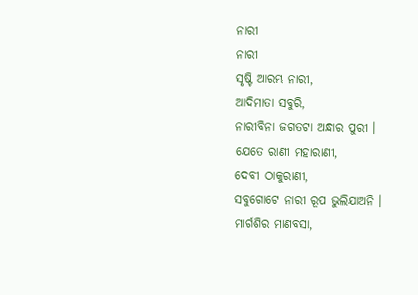ନାରୀ
ନାରୀ
ସୃଷ୍ଟି ଆରମ୍ଭ ନାରୀ,
ଆଦିମାତା ସବୁରି,
ନାରୀବିନା ଜଗତଟା ଅନ୍ଧାର ପୁରୀ ।
ଯେତେ ରାଣୀ ମହାରାଣୀ,
ଦେବୀ ଠାକୁରାଣୀ,
ସବୁଗୋଟେ ନାରୀ ରୂପ ଭୁଲିଯାଅନି ।
ମାର୍ଗଶିର ମାଣବସା,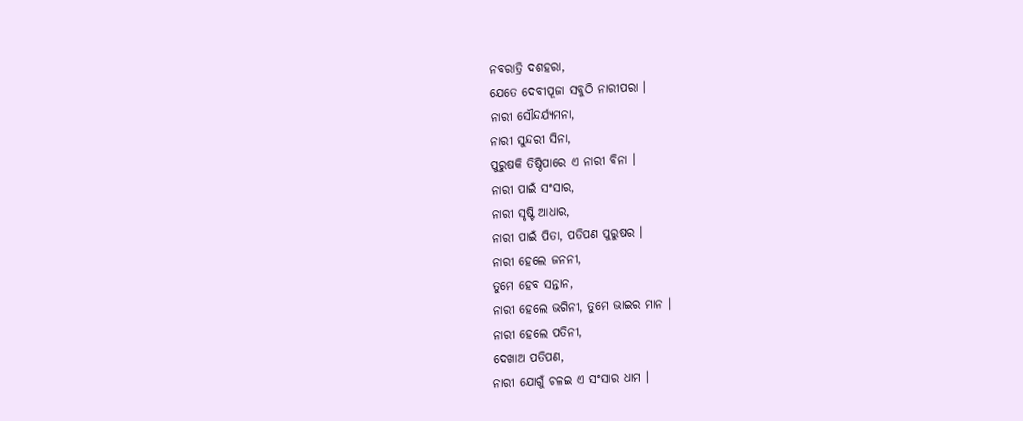ନବରାତ୍ରି ଦଶହରା,
ଯେତେ ଦେବୀପୂଜା ସବୁଠି ନାରୀପରା ।
ନାରୀ ସୌନ୍ଦର୍ଯ୍ୟମନା,
ନାରୀ ସୁନ୍ଦରୀ ସିନା,
ପୁରୁଷକି ତିଷ୍ଠିପାରେ ଏ ନାରୀ ବିନା ।
ନାରୀ ପାଇଁ ସଂସାର,
ନାରୀ ସୃଷ୍ଟି ଆଧାର,
ନାରୀ ପାଇଁ ପିତା, ପତିପଣ ପୁରୁଷର ।
ନାରୀ ହେଲେ ଜନନୀ,
ତୁମେ ହେବ ସନ୍ତାନ,
ନାରୀ ହେଲେ ଭଗିନୀ, ତୁମେ ଭାଇର ମାନ ।
ନାରୀ ହେଲେ ପତିନୀ,
ଦେଖାଅ ପତିପଣ,
ନାରୀ ଯୋଗୁଁ ଚଳଇ ଏ ସଂସାର ଧାମ ।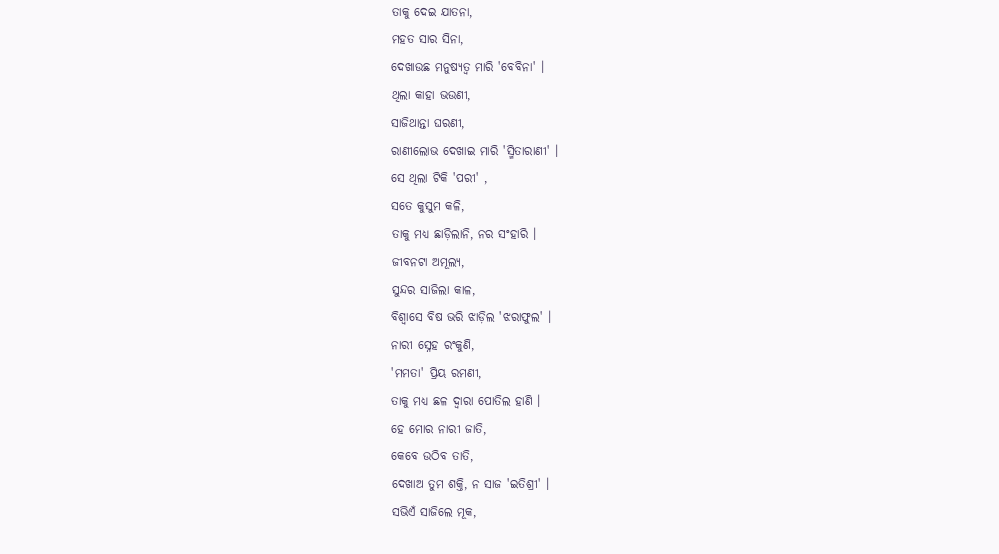ତାକୁ ଦେଇ ଯାତନା,
ମହତ ସାର ସିନା,
ଦେଖାଉଛ ମନୁଷ୍ୟତ୍ୱ ମାରି 'ବେବିନା' ।
ଥିଲା କାହା ଭଉଣୀ,
ସାଜିଥାନ୍ତା ଘରଣୀ,
ରାଣୀଲୋଭ ଦେଖାଇ ମାରି 'ସ୍ମିତାରାଣୀ' ।
ସେ ଥିଲା ଟିକି 'ପରୀ' ,
ସତେ କୁସୁମ କଳି,
ତାକୁ ମଧ୍ୟ ଛାଡ଼ିଲାନି, ନର ସଂହାରି ।
ଜୀବନଟା ଅମୂଲ୍ୟ,
ସୁନ୍ଦର ସାଜିଲା କାଳ,
ବିଶ୍ୱାସେ ବିଷ ଭରି ଝାଡ଼ିଲ 'ଝରାଫୁଲ' ।
ନାରୀ ସ୍ନେହ ରଂକୁଣି,
'ମମତା' ପ୍ରିୟ ରମଣୀ,
ତାକୁ ମଧ୍ୟ ଛଳ ଦ୍ୱାରା ପୋତିଲ ହାଣି ।
ହେ ମୋର ନାରୀ ଜାତି,
କେବେ ଉଠିବ ତାତି,
ଦେଖାଅ ତୁମ ଶକ୍ତି, ନ ସାଜ 'ଇତିଶ୍ରୀ' ।
ସଭିଏଁ ସାଜିଲେ ମୂକ,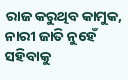ରାଜ କରୁଥିବ କାମୁକ,
ନାରୀ ଜାତି ନୁହେଁ ସହିବାକୁ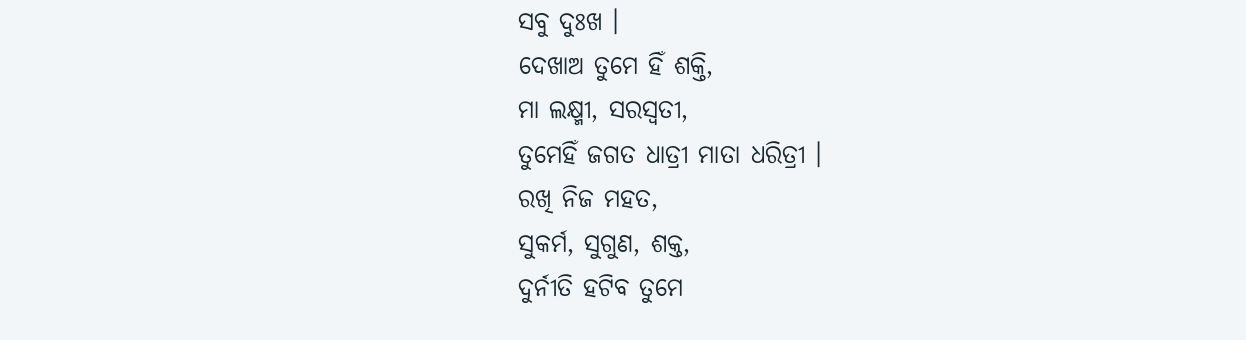ସବୁ ଦୁଃଖ ।
ଦେଖାଅ ତୁମେ ହିଁ ଶକ୍ତି,
ମା ଲକ୍ଷ୍ମୀ, ସରସ୍ବତୀ,
ତୁମେହିଁ ଜଗତ ଧାତ୍ରୀ ମାତା ଧରିତ୍ରୀ ।
ରଖି ନିଜ ମହତ,
ସୁକର୍ମ, ସୁଗୁଣ, ଶକ୍ତ,
ଦୁର୍ନୀତି ହଟିବ ତୁମେ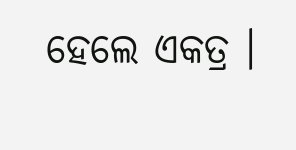ହେଲେ ଏକତ୍ର ।